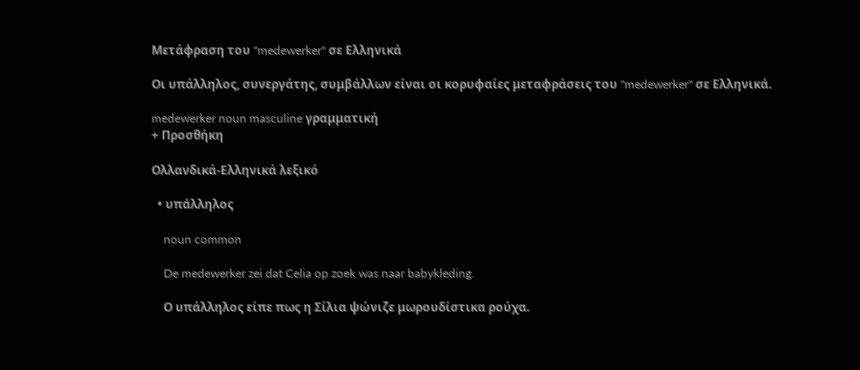Μετάφραση του "medewerker" σε Ελληνικά

Οι υπάλληλος, συνεργάτης, συμβάλλων είναι οι κορυφαίες μεταφράσεις του "medewerker" σε Ελληνικά.

medewerker noun masculine γραμματική
+ Προσθήκη

Ολλανδικά-Ελληνικά λεξικό

  • υπάλληλος

    noun common

    De medewerker zei dat Celia op zoek was naar babykleding.

    Ο υπάλληλος είπε πως η Σίλια ψώνιζε μωρουδίστικα ρούχα.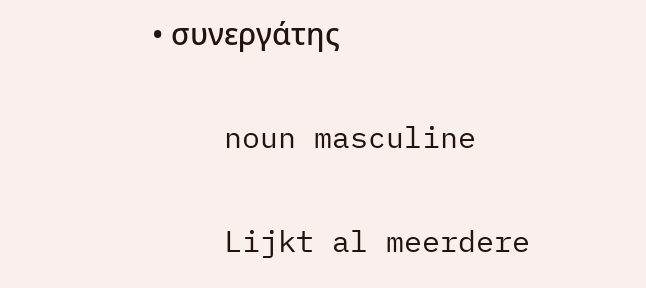• συνεργάτης

    noun masculine

    Lijkt al meerdere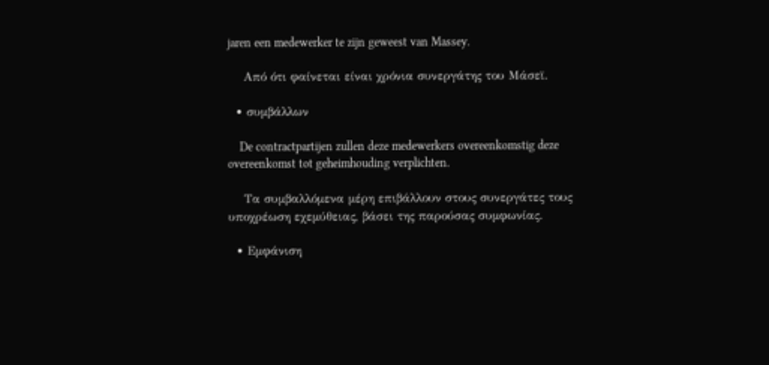jaren een medewerker te zijn geweest van Massey.

    Από ότι φαίνεται είναι χρόνια συνεργάτης του Μάσεϊ.

  • συμβάλλων

    De contractpartijen zullen deze medewerkers overeenkomstig deze overeenkomst tot geheimhouding verplichten.

    Τα συμβαλλόμενα μέρη επιβάλλουν στους συνεργάτες τους υποχρέωση εχεμύθειας, βάσει της παρούσας συμφωνίας.

  • Εμφάνιση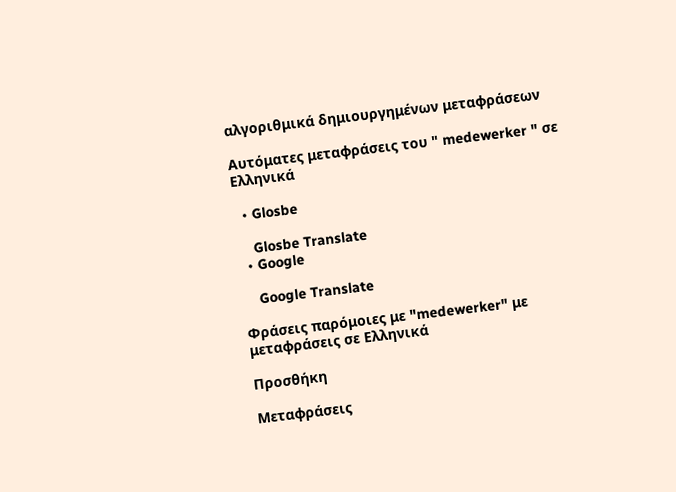αλγοριθμικά δημιουργημένων μεταφράσεων

Αυτόματες μεταφράσεις του " medewerker " σε Ελληνικά

  • Glosbe

    Glosbe Translate
  • Google

    Google Translate

Φράσεις παρόμοιες με "medewerker" με μεταφράσεις σε Ελληνικά

Προσθήκη

Μεταφράσεις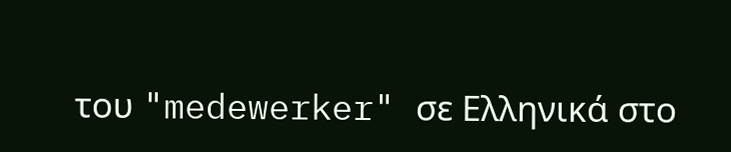του "medewerker" σε Ελληνικά στο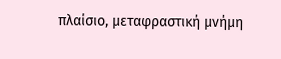πλαίσιο, μεταφραστική μνήμη